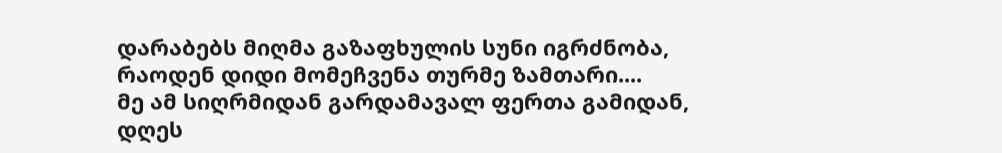დარაბებს მიღმა გაზაფხულის სუნი იგრძნობა,
რაოდენ დიდი მომეჩვენა თურმე ზამთარი....
მე ამ სიღრმიდან გარდამავალ ფერთა გამიდან,
დღეს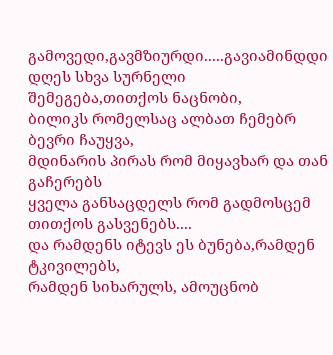გამოვედი,გავმზიურდი.....გავიამინდდი
დღეს სხვა სურნელი შემეგება,თითქოს ნაცნობი,
ბილიკს რომელსაც ალბათ ჩემებრ ბევრი ჩაუყვა,
მდინარის პირას რომ მიყავხარ და თან გაჩერებს
ყველა განსაცდელს რომ გადმოსცემ
თითქოს გასვენებს....
და რამდენს იტევს ეს ბუნება,რამდენ ტკივილებს,
რამდენ სიხარულს, ამოუცნობ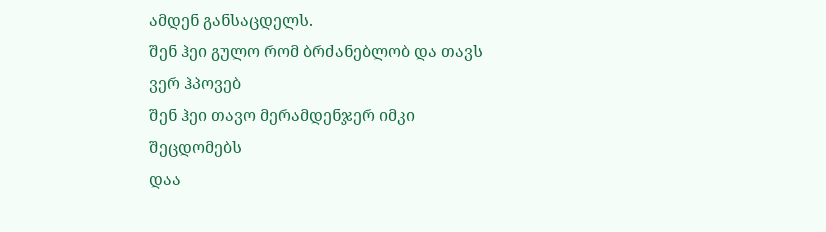ამდენ განსაცდელს.
შენ ჰეი გულო რომ ბრძანებლობ და თავს ვერ ჰპოვებ
შენ ჰეი თავო მერამდენჯერ იმკი შეცდომებს
დაა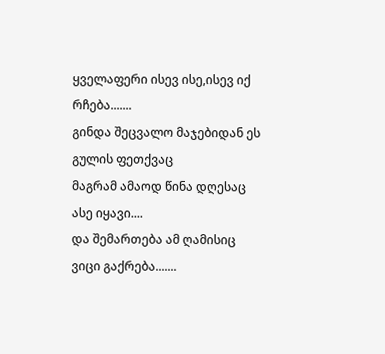ყველაფერი ისევ ისე,ისევ იქ რჩება.......
გინდა შეცვალო მაჯებიდან ეს გულის ფეთქვაც
მაგრამ ამაოდ წინა დღესაც ასე იყავი....
და შემართება ამ ღამისიც ვიცი გაქრება.......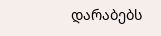დარაბებს